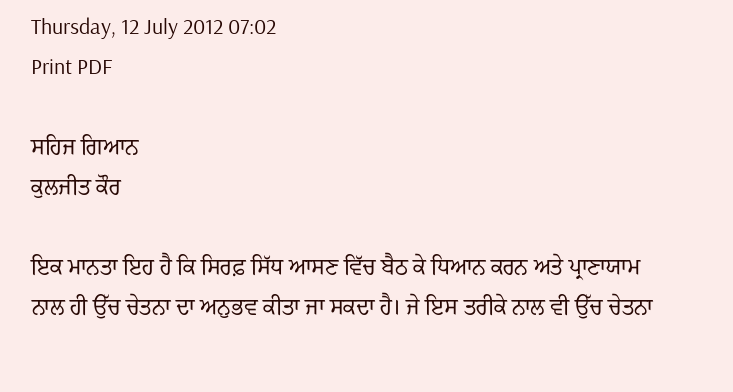Thursday, 12 July 2012 07:02
Print PDF

ਸਹਿਜ ਗਿਆਨ
ਕੁਲਜੀਤ ਕੌਰ

ਇਕ ਮਾਨਤਾ ਇਹ ਹੈ ਕਿ ਸਿਰਫ਼ ਸਿੱਧ ਆਸਣ ਵਿੱਚ ਬੈਠ ਕੇ ਧਿਆਨ ਕਰਨ ਅਤੇ ਪ੍ਰਾਣਾਯਾਮ ਨਾਲ ਹੀ ਉੱਚ ਚੇਤਨਾ ਦਾ ਅਨੁਭਵ ਕੀਤਾ ਜਾ ਸਕਦਾ ਹੈ। ਜੇ ਇਸ ਤਰੀਕੇ ਨਾਲ ਵੀ ਉੱਚ ਚੇਤਨਾ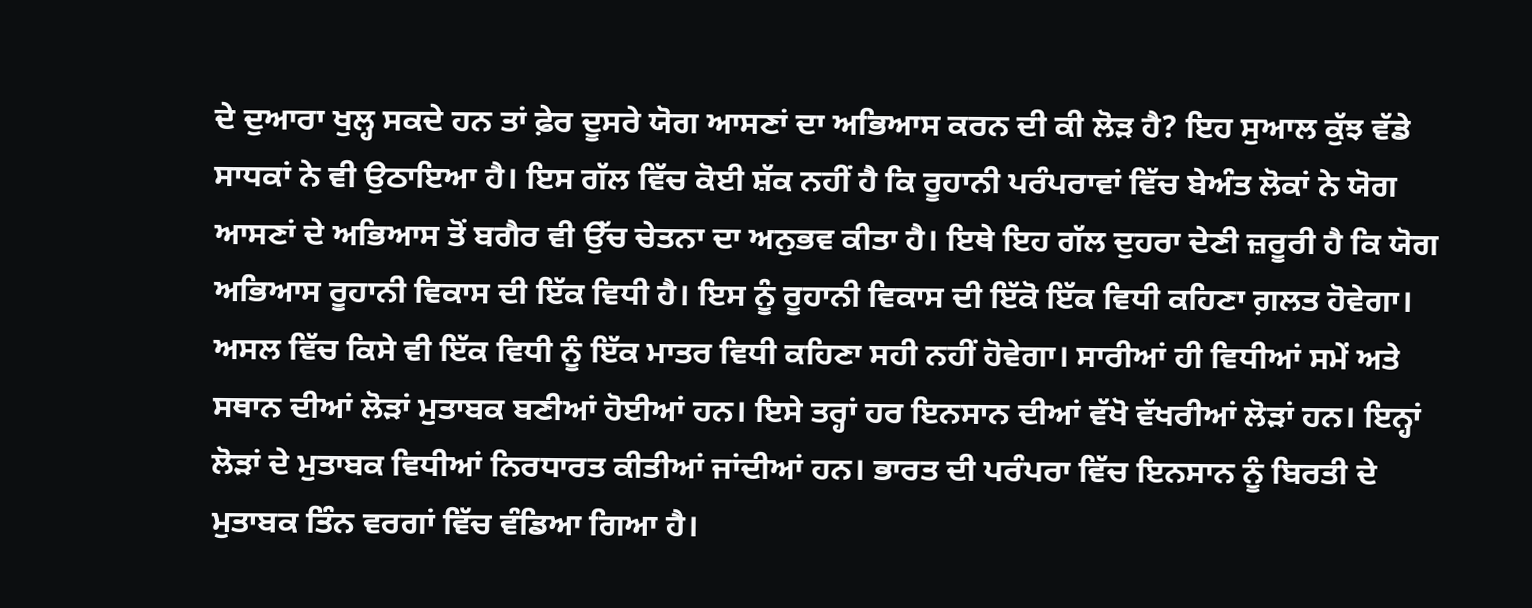ਦੇ ਦੁਆਰਾ ਖੁਲ੍ਹ ਸਕਦੇ ਹਨ ਤਾਂ ਫ਼ੇਰ ਦੂਸਰੇ ਯੋਗ ਆਸਣਾਂ ਦਾ ਅਭਿਆਸ ਕਰਨ ਦੀ ਕੀ ਲੋੜ ਹੈ? ਇਹ ਸੁਆਲ ਕੁੱਝ ਵੱਡੇ ਸਾਧਕਾਂ ਨੇ ਵੀ ਉਠਾਇਆ ਹੈ। ਇਸ ਗੱਲ ਵਿੱਚ ਕੋਈ ਸ਼ੱਕ ਨਹੀਂ ਹੈ ਕਿ ਰੂਹਾਨੀ ਪਰੰਪਰਾਵਾਂ ਵਿੱਚ ਬੇਅੰਤ ਲੋਕਾਂ ਨੇ ਯੋਗ ਆਸਣਾਂ ਦੇ ਅਭਿਆਸ ਤੋਂ ਬਗੈਰ ਵੀ ਉੱਚ ਚੇਤਨਾ ਦਾ ਅਨੁਭਵ ਕੀਤਾ ਹੈ। ਇਥੇ ਇਹ ਗੱਲ ਦੁਹਰਾ ਦੇਣੀ ਜ਼ਰੂਰੀ ਹੈ ਕਿ ਯੋਗ ਅਭਿਆਸ ਰੂਹਾਨੀ ਵਿਕਾਸ ਦੀ ਇੱਕ ਵਿਧੀ ਹੈ। ਇਸ ਨੂੰ ਰੂਹਾਨੀ ਵਿਕਾਸ ਦੀ ਇੱਕੋ ਇੱਕ ਵਿਧੀ ਕਹਿਣਾ ਗ਼ਲਤ ਹੋਵੇਗਾ। ਅਸਲ ਵਿੱਚ ਕਿਸੇ ਵੀ ਇੱਕ ਵਿਧੀ ਨੂੰ ਇੱਕ ਮਾਤਰ ਵਿਧੀ ਕਹਿਣਾ ਸਹੀ ਨਹੀਂ ਹੋਵੇਗਾ। ਸਾਰੀਆਂ ਹੀ ਵਿਧੀਆਂ ਸਮੇਂ ਅਤੇ ਸਥਾਨ ਦੀਆਂ ਲੋੜਾਂ ਮੁਤਾਬਕ ਬਣੀਆਂ ਹੋਈਆਂ ਹਨ। ਇਸੇ ਤਰ੍ਹਾਂ ਹਰ ਇਨਸਾਨ ਦੀਆਂ ਵੱਖੋ ਵੱਖਰੀਆਂ ਲੋੜਾਂ ਹਨ। ਇਨ੍ਹਾਂ ਲੋੜਾਂ ਦੇ ਮੁਤਾਬਕ ਵਿਧੀਆਂ ਨਿਰਧਾਰਤ ਕੀਤੀਆਂ ਜਾਂਦੀਆਂ ਹਨ। ਭਾਰਤ ਦੀ ਪਰੰਪਰਾ ਵਿੱਚ ਇਨਸਾਨ ਨੂੰ ਬਿਰਤੀ ਦੇ ਮੁਤਾਬਕ ਤਿੰਨ ਵਰਗਾਂ ਵਿੱਚ ਵੰਡਿਆ ਗਿਆ ਹੈ।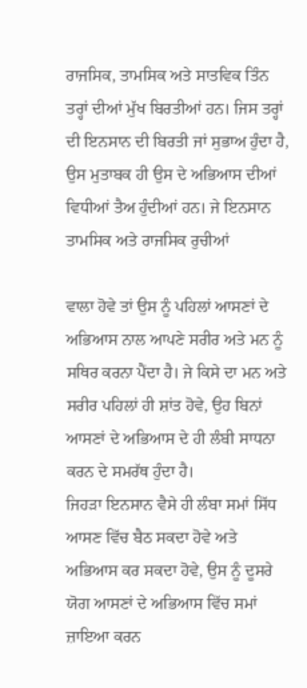ਰਾਜਸਿਕ, ਤਾਮਸਿਕ ਅਤੇ ਸਾਤਵਿਕ ਤਿੰਨ ਤਰ੍ਹਾਂ ਦੀਆਂ ਮੁੱਖ ਬਿਰਤੀਆਂ ਹਨ। ਜਿਸ ਤਰ੍ਹਾਂ ਦੀ ਇਨਸਾਨ ਦੀ ਬਿਰਤੀ ਜਾਂ ਸੁਭਾਅ ਹੁੰਦਾ ਹੈ, ਉਸ ਮੁਤਾਬਕ ਹੀ ਉਸ ਦੇ ਅਭਿਆਸ ਦੀਆਂ ਵਿਧੀਆਂ ਤੈਅ ਹੁੰਦੀਆਂ ਹਨ। ਜੇ ਇਨਸਾਨ ਤਾਮਸਿਕ ਅਤੇ ਰਾਜਸਿਕ ਰੁਚੀਆਂ

ਵਾਲਾ ਹੋਵੇ ਤਾਂ ਉਸ ਨੂੰ ਪਹਿਲਾਂ ਆਸਣਾਂ ਦੇ ਅਭਿਆਸ ਨਾਲ ਆਪਣੇ ਸਰੀਰ ਅਤੇ ਮਨ ਨੂੰ ਸਥਿਰ ਕਰਨਾ ਪੈਂਦਾ ਹੈ। ਜੇ ਕਿਸੇ ਦਾ ਮਨ ਅਤੇ ਸਰੀਰ ਪਹਿਲਾਂ ਹੀ ਸ਼ਾਂਤ ਹੋਵੇ, ਉਹ ਬਿਨਾਂ ਆਸਣਾਂ ਦੇ ਅਭਿਆਸ ਦੇ ਹੀ ਲੰਬੀ ਸਾਧਨਾ ਕਰਨ ਦੇ ਸਮਰੱਥ ਹੁੰਦਾ ਹੈ।
ਜਿਹੜਾ ਇਨਸਾਨ ਵੈਸੇ ਹੀ ਲੰਬਾ ਸਮਾਂ ਸਿੱਧ ਆਸਣ ਵਿੱਚ ਬੈਠ ਸਕਦਾ ਹੋਵੇ ਅਤੇ ਅਭਿਆਸ ਕਰ ਸਕਦਾ ਹੋਵੇ, ਉਸ ਨੂੰ ਦੂਸਰੇ ਯੋਗ ਆਸਣਾਂ ਦੇ ਅਭਿਆਸ ਵਿੱਚ ਸਮਾਂ ਜ਼ਾਇਆ ਕਰਨ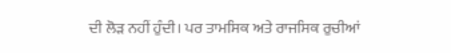ਦੀ ਲੋੜ ਨਹੀਂ ਹੁੰਦੀ। ਪਰ ਤਾਮਸਿਕ ਅਤੇ ਰਾਜਸਿਕ ਰੁਚੀਆਂ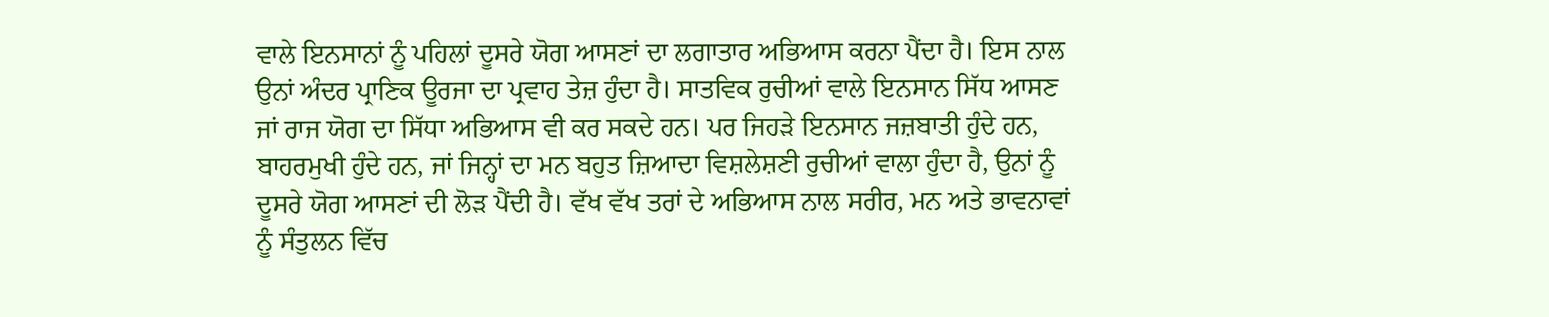ਵਾਲੇ ਇਨਸਾਨਾਂ ਨੂੰ ਪਹਿਲਾਂ ਦੂਸਰੇ ਯੋਗ ਆਸਣਾਂ ਦਾ ਲਗਾਤਾਰ ਅਭਿਆਸ ਕਰਨਾ ਪੈਂਦਾ ਹੈ। ਇਸ ਨਾਲ ਉਨਾਂ ਅੰਦਰ ਪ੍ਰਾਣਿਕ ਊਰਜਾ ਦਾ ਪ੍ਰਵਾਹ ਤੇਜ਼ ਹੁੰਦਾ ਹੈ। ਸਾਤਵਿਕ ਰੁਚੀਆਂ ਵਾਲੇ ਇਨਸਾਨ ਸਿੱਧ ਆਸਣ ਜਾਂ ਰਾਜ ਯੋਗ ਦਾ ਸਿੱਧਾ ਅਭਿਆਸ ਵੀ ਕਰ ਸਕਦੇ ਹਨ। ਪਰ ਜਿਹੜੇ ਇਨਸਾਨ ਜਜ਼ਬਾਤੀ ਹੁੰਦੇ ਹਨ, ਬਾਹਰਮੁਖੀ ਹੁੰਦੇ ਹਨ, ਜਾਂ ਜਿਨ੍ਹਾਂ ਦਾ ਮਨ ਬਹੁਤ ਜ਼ਿਆਦਾ ਵਿਸ਼ਲੇਸ਼ਣੀ ਰੁਚੀਆਂ ਵਾਲਾ ਹੁੰਦਾ ਹੈ, ਉਨਾਂ ਨੂੰ ਦੂਸਰੇ ਯੋਗ ਆਸਣਾਂ ਦੀ ਲੋੜ ਪੈਂਦੀ ਹੈ। ਵੱਖ ਵੱਖ ਤਰਾਂ ਦੇ ਅਭਿਆਸ ਨਾਲ ਸਰੀਰ, ਮਨ ਅਤੇ ਭਾਵਨਾਵਾਂ ਨੂੰ ਸੰਤੁਲਨ ਵਿੱਚ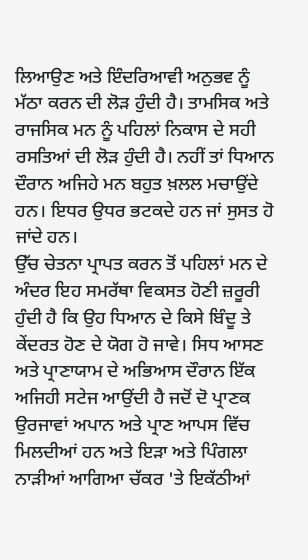ਲਿਆਉਣ ਅਤੇ ਇੰਦਰਿਆਵੀ ਅਨੁਭਵ ਨੂੰ ਮੱਠਾ ਕਰਨ ਦੀ ਲੋੜ ਹੁੰਦੀ ਹੈ। ਤਾਮਸਿਕ ਅਤੇ ਰਾਜਸਿਕ ਮਨ ਨੂੰ ਪਹਿਲਾਂ ਨਿਕਾਸ ਦੇ ਸਹੀ ਰਸਤਿਆਂ ਦੀ ਲੋੜ ਹੁੰਦੀ ਹੈ। ਨਹੀਂ ਤਾਂ ਧਿਆਨ ਦੌਰਾਨ ਅਜਿਹੇ ਮਨ ਬਹੁਤ ਖ਼ਲਲ ਮਚਾਉਂਦੇ ਹਨ। ਇਧਰ ਉਧਰ ਭਟਕਦੇ ਹਨ ਜਾਂ ਸੁਸਤ ਹੋ ਜਾਂਦੇ ਹਨ।
ਉੱਚ ਚੇਤਨਾ ਪ੍ਰਾਪਤ ਕਰਨ ਤੋਂ ਪਹਿਲਾਂ ਮਨ ਦੇ ਅੰਦਰ ਇਹ ਸਮਰੱਥਾ ਵਿਕਸਤ ਹੋਣੀ ਜ਼ਰੂਰੀ ਹੁੰਦੀ ਹੈ ਕਿ ਉਹ ਧਿਆਨ ਦੇ ਕਿਸੇ ਬਿੰਦੂ ਤੇ ਕੇਂਦਰਤ ਹੋਣ ਦੇ ਯੋਗ ਹੋ ਜਾਵੇ। ਸਿਧ ਆਸਣ ਅਤੇ ਪ੍ਰਾਣਾਯਾਮ ਦੇ ਅਭਿਆਸ ਦੌਰਾਨ ਇੱਕ ਅਜਿਹੀ ਸਟੇਜ ਆਉਂਦੀ ਹੈ ਜਦੋਂ ਦੋ ਪ੍ਰਾਣਕ ਉਰਜਾਵਾਂ ਅਪਾਨ ਅਤੇ ਪ੍ਰਾਣ ਆਪਸ ਵਿੱਚ ਮਿਲਦੀਆਂ ਹਨ ਅਤੇ ਇੜਾ ਅਤੇ ਪਿੰਗਲਾ ਨਾੜੀਆਂ ਆਗਿਆ ਚੱਕਰ 'ਤੇ ਇਕੱਠੀਆਂ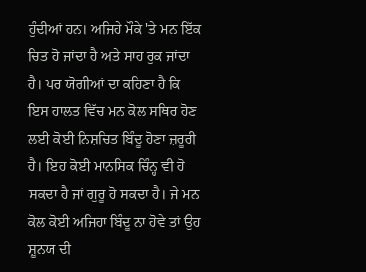ਹੁੰਦੀਆਂ ਹਨ। ਅਜਿਹੇ ਮੌਕੇ 'ਤੇ ਮਨ ਇੱਕ ਚਿਤ ਹੋ ਜਾਂਦਾ ਹੈ ਅਤੇ ਸਾਹ ਰੁਕ ਜਾਂਦਾ ਹੈ। ਪਰ ਯੋਗੀਆਂ ਦਾ ਕਹਿਣਾ ਹੈ ਕਿ ਇਸ ਹਾਲਤ ਵਿੱਚ ਮਨ ਕੋਲ ਸਥਿਰ ਹੋਣ ਲਈ ਕੋਈ ਨਿਸ਼ਚਿਤ ਬਿੰਦੂ ਹੋਣਾ ਜ਼ਰੂਰੀ ਹੈ। ਇਹ ਕੋਈ ਮਾਨਸਿਕ ਚਿੰਨ੍ਹ ਵੀ ਹੋ ਸਕਦਾ ਹੈ ਜਾਂ ਗੁਰੂ ਹੋ ਸਕਦਾ ਹੈ। ਜੇ ਮਨ ਕੋਲ ਕੋਈ ਅਜਿਹਾ ਬਿੰਦੂ ਨਾ ਹੋਵੇ ਤਾਂ ਉਹ ਸ਼ੂਨਯ ਦੀ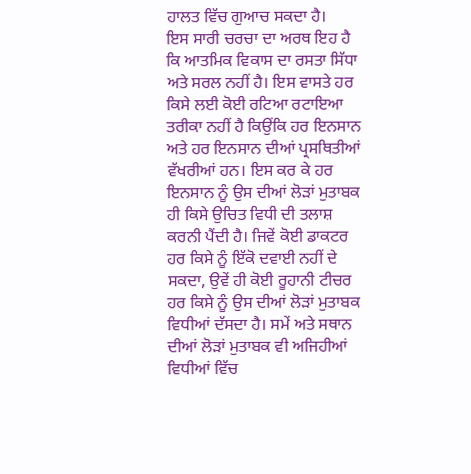ਹਾਲਤ ਵਿੱਚ ਗੁਆਚ ਸਕਦਾ ਹੈ।
ਇਸ ਸਾਰੀ ਚਰਚਾ ਦਾ ਅਰਥ ਇਹ ਹੈ ਕਿ ਆਤਮਿਕ ਵਿਕਾਸ ਦਾ ਰਸਤਾ ਸਿੱਧਾ ਅਤੇ ਸਰਲ ਨਹੀਂ ਹੈ। ਇਸ ਵਾਸਤੇ ਹਰ ਕਿਸੇ ਲਈ ਕੋਈ ਰਟਿਆ ਰਟਾਇਆ ਤਰੀਕਾ ਨਹੀਂ ਹੈ ਕਿਉਂਕਿ ਹਰ ਇਨਸਾਨ ਅਤੇ ਹਰ ਇਨਸਾਨ ਦੀਆਂ ਪ੍ਰਸਥਿਤੀਆਂ ਵੱਖਰੀਆਂ ਹਨ। ਇਸ ਕਰ ਕੇ ਹਰ ਇਨਸਾਨ ਨੂੰ ਉਸ ਦੀਆਂ ਲੋੜਾਂ ਮੁਤਾਬਕ ਹੀ ਕਿਸੇ ਉਚਿਤ ਵਿਧੀ ਦੀ ਤਲਾਸ਼ ਕਰਨੀ ਪੈਂਦੀ ਹੈ। ਜਿਵੇਂ ਕੋਈ ਡਾਕਟਰ ਹਰ ਕਿਸੇ ਨੂੰ ਇੱਕੋ ਦਵਾਈ ਨਹੀਂ ਦੇ ਸਕਦਾ, ਉਵੇਂ ਹੀ ਕੋਈ ਰੂਹਾਨੀ ਟੀਚਰ ਹਰ ਕਿਸੇ ਨੂੰ ਉਸ ਦੀਆਂ ਲੋੜਾਂ ਮੁਤਾਬਕ ਵਿਧੀਆਂ ਦੱਸਦਾ ਹੈ। ਸਮੇਂ ਅਤੇ ਸਥਾਨ ਦੀਆਂ ਲੋੜਾਂ ਮੁਤਾਬਕ ਵੀ ਅਜਿਹੀਆਂ ਵਿਧੀਆਂ ਵਿੱਚ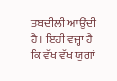ਤਬਦੀਲੀ ਆਉਂਦੀ ਹੈ। ਇਹੀ ਵਜ੍ਹਾ ਹੈ ਕਿ ਵੱਖ ਵੱਖ ਯੁਗਾਂ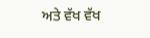ਅਤੇ ਵੱਖ ਵੱਖ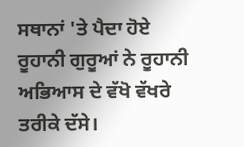ਸਥਾਨਾਂ 'ਤੇ ਪੈਦਾ ਹੋਏ ਰੂਹਾਨੀ ਗੁਰੂਆਂ ਨੇ ਰੂਹਾਨੀ ਅਭਿਆਸ ਦੇ ਵੱਖੋ ਵੱਖਰੇ ਤਰੀਕੇ ਦੱਸੇ।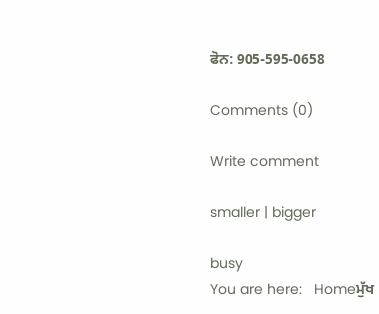ਫੋਨ: 905-595-0658

Comments (0)

Write comment

smaller | bigger

busy
You are here:   Homeਮੁੱਖ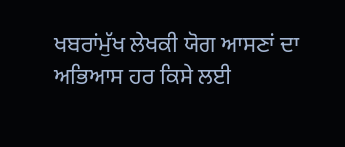ਖਬਰਾਂਮੁੱਖ ਲੇਖਕੀ ਯੋਗ ਆਸਣਾਂ ਦਾ ਅਭਿਆਸ ਹਰ ਕਿਸੇ ਲਈ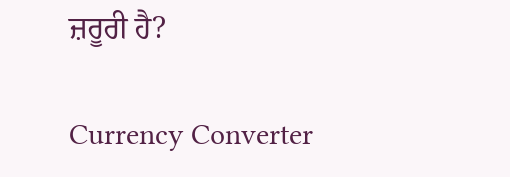ਜ਼ਰੂਰੀ ਹੈ?

Currency Converter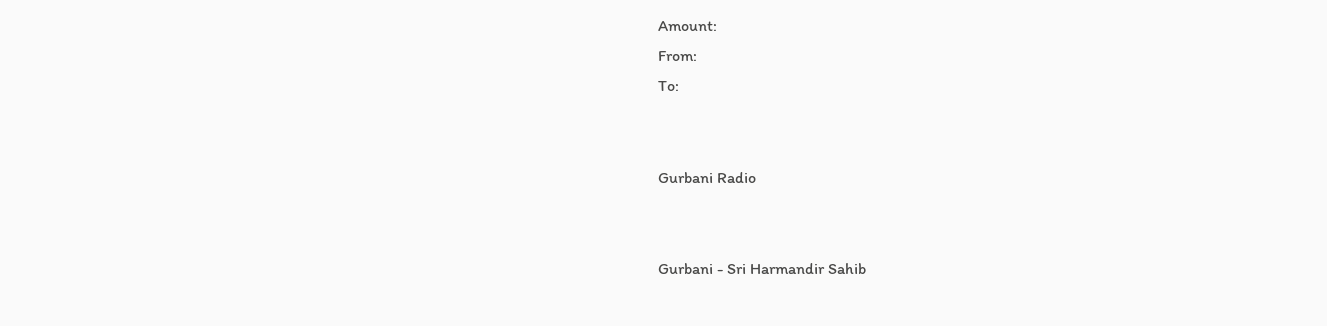Amount:
From:
To:


Gurbani Radio


Gurbani - Sri Harmandir Sahib